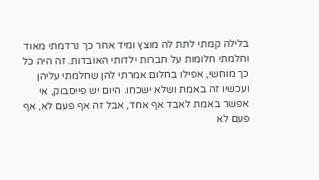בלילה קמתי לתת לה מוצץ ומיד אחר כך נרדמתי מאוד וחלמתי חלומות על חברות ילדותי האובדות. זה היה כל כך מוחשי, אפילו בחלום אמרתי להן שחלמתי עליהן ועכשיו זה באמת ושלא ישכחו. היום יש פייסבוק, אי אפשר באמת לאבד אף אחד, אבל זה אף פעם לא, אף פעם לא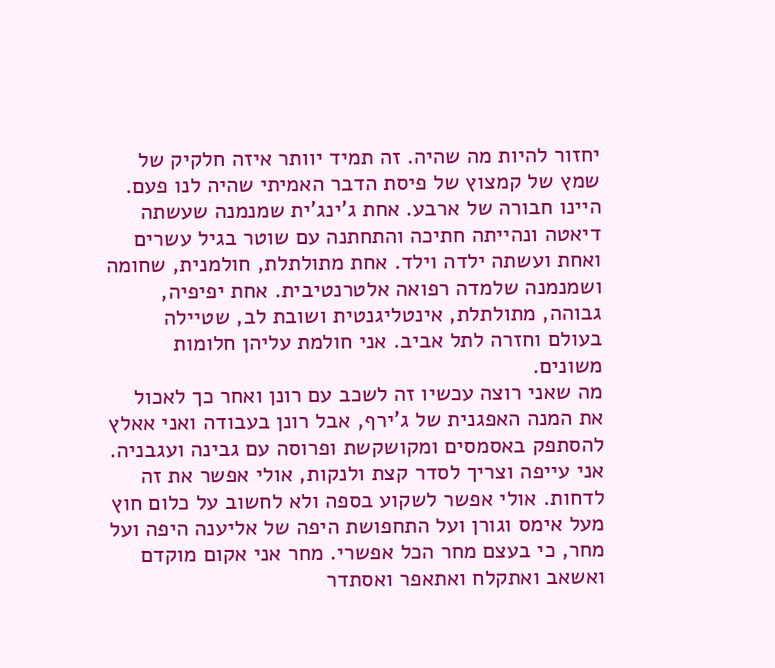יחזור להיות מה שהיה. זה תמיד יוותר איזה חלקיק של שמץ של קמצוץ של פיסת הדבר האמיתי שהיה לנו פעם. היינו חבורה של ארבע. אחת ג'ינג'ית שמנמנה שעשתה דיאטה ונהייתה חתיכה והתחתנה עם שוטר בגיל עשרים ואחת ועשתה ילדה וילד. אחת מתולתלת, חולמנית, שחומה ושמנמנה שלמדה רפואה אלטרנטיבית. אחת יפיפיה, גבוהה, מתולתלת, אינטליגנטית ושובת לב, שטיילה בעולם וחזרה לתל אביב. אני חולמת עליהן חלומות משונים.
מה שאני רוצה עכשיו זה לשכב עם רונן ואחר כך לאכול את המנה האפגנית של ג'ירף, אבל רונן בעבודה ואני אאלץ להסתפק באסמסים ומקושקשת ופרוסה עם גבינה ועגבניה. אני עייפה וצריך לסדר קצת ולנקות, אולי אפשר את זה לדחות. אולי אפשר לשקוע בספה ולא לחשוב על כלום חוץ מעל אימס וגורן ועל התחפושת היפה של אליענה היפה ועל מחר, כי בעצם מחר הכל אפשרי. מחר אני אקום מוקדם ואשאב ואתקלח ואתאפר ואסתדר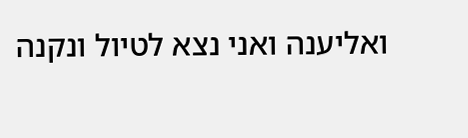ואליענה ואני נצא לטיול ונקנה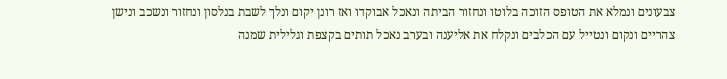צבעונים ונמלא את הטופס הזוכה בלוטו ונחזור הביתה ונאכל אבוקדו ואז רונן יקום ונלך לשבת בנלסון ונחזור ונשכב ונישן צהריים ונקום ונטייל עם הכלבים ונקלח את אליענה ובערב נאכל תותים בקצפת וגלילית שמנה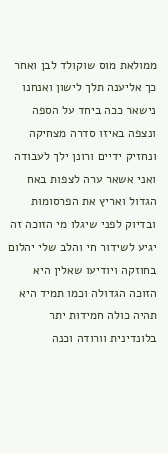ממולאת מוס שוקולד לבן ואחר כך אליענה תלך לישון ואנחנו נישאר ככה ביחד על הספה ונצפה באיזו סדרה מצחיקה ונחזיק ידיים ורונן ילך לעבודה ואני אשאר ערה לצפות באח הגדול ואריץ את הפרסומות ובדיוק לפני שיגלו מי הזוכה זה יגיע לשידור חי והלב שלי יהלום בחוזקה ויודיעו שאלין היא הזוכה הגדולה וכמו תמיד היא תהיה כולה חמידות יתר בלונדינית וורודה וכנה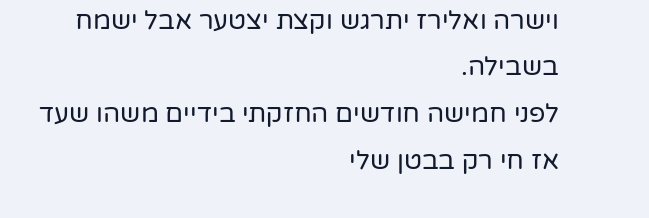וישרה ואלירז יתרגש וקצת יצטער אבל ישמח בשבילה.
לפני חמישה חודשים החזקתי בידיים משהו שעד אז חי רק בבטן שלי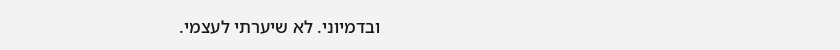ובדמיוני. לא שיערתי לעצמי.